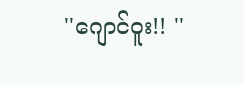''ဂျောင်ဝူး!! ''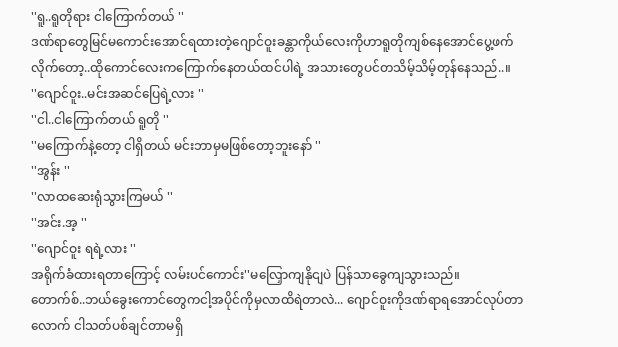''ရူ..ရူတိုရား ငါကြောက်တယ် ''
ဒဏ်ရာတွေမြင်မကောင်းအောင်ရထားတဲ့ဂျောင်ဝူးခန္တာကိုယ်လေးကိုဟာရူတိုကျစ်နေအောင်ပွေ့ဖက်လိုက်တော့..ထိုကောင်လေးကကြောက်နေတယ်ထင်ပါရဲ့ အသားတွေပင်တသိမ့်သိမ့်တုန်နေသည်..။
''ဂျောင်ဝူး..မင်းအဆင်ပြေရဲ့လား ''
''ငါ..ငါကြောက်တယ် ရူတို ''
''မကြောက်နဲ့တော့ ငါရှိတယ် မင်းဘာမှမဖြစ်တော့ဘူးနော် ''
''အွန်း ''
''လာထဆေးရုံသွားကြမယ် ''
''အင်း.အ့ ''
''ဂျောင်ဝူး ရရဲ့လား ''
အရိုက်ခံထားရတာကြောင့် လမ်းပင်ကောင်း''မလြှောကျနိုငျပဲ ပြန်သာခွေကျသွားသည်။
တောက်စ်..ဘယ်ခွေးကောင်တွေကငါ့အပိုင်ကိုမှလာထိရဲတာလဲ... ဂျောင်ဝူးကိုဒဏ်ရာရအောင်လုပ်တာလောက် ငါသတ်ပစ်ချင်တာမရှိ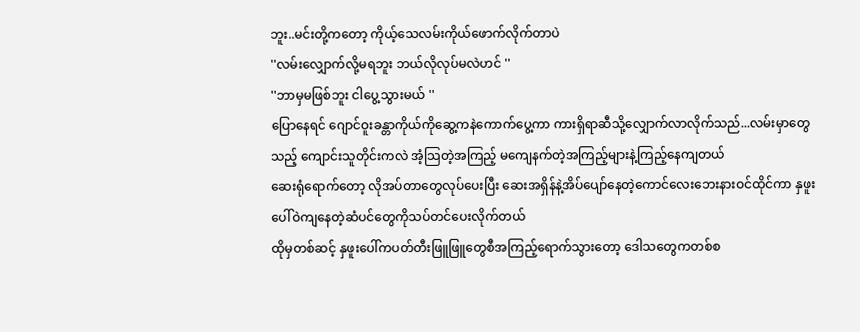ဘူး..မင်းတို့ကတော့ ကိုယ့်သေလမ်းကိုယ်ဖောက်လိုက်တာပဲ
''လမ်းလျှောက်လို့မရဘူး ဘယ်လိုလုပ်မလဲဟင် ''
''ဘာမှမဖြစ်ဘူး ငါပွေ့သွားမယ် ''
ပြောနေရင် ဂျောင်ဝူးခန္တာကိုယ်ကိုဆွေ့ကနဲကောက်ပွေ့ကာ ကားရှိရာဆီသို့လျှောက်လာလိုက်သည်...လမ်းမှာတွေသည့် ကျောင်းသူတိုင်းကလဲ အံ့သြတဲ့အကြည့် မကျေနက်တဲ့အကြည့်များနဲ့ကြည့်နေကျတယ်
ဆေးရုံရောက်တော့ လိုအပ်တာတွေလုပ်ပေးပြီး ဆေးအရှိန်နဲ့အိပ်ပျော်နေတဲ့ကောင်လေးဘေးနားဝင်ထိုင်ကာ နှဖူးပေါ်ဝဲကျနေတဲ့ဆံပင်တွေကိုသပ်တင်ပေးလိုက်တယ်
ထိုမှတစ်ဆင့် နှဖူးပေါ်ကပတ်တီးဖြူဖြူတွေစီအကြည့်ရောက်သွားတော့ ဒေါသတွေကတစ်စ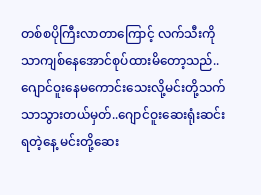တစ်စပိုကြီးလာတာကြောင့် လက်သီးကိုသာကျစ်နေအောင်စုပ်ထားမိတော့သည်..
ဂျောင်ဝူးနေမကောင်းသေးလို့မင်းတို့သက်သာသွားတယ်မှတ်..ဂျောင်ဝူးဆေးရုံးဆင်းရတဲ့နေ့ မင်းတို့ဆေး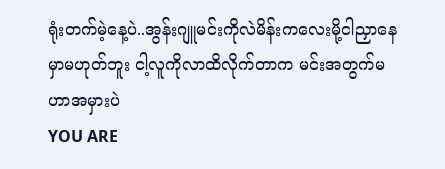ရုံးတက်မဲ့နေ့ပဲ..အွန်းဂျူမင်းကိုလဲမိန်းကလေးမို့ငါညှာနေမှာမဟုတ်ဘူး ငါ့လူကိုလာထိလိုက်တာက မင်းအတွက်မဟာအမှားပဲ
YOU ARE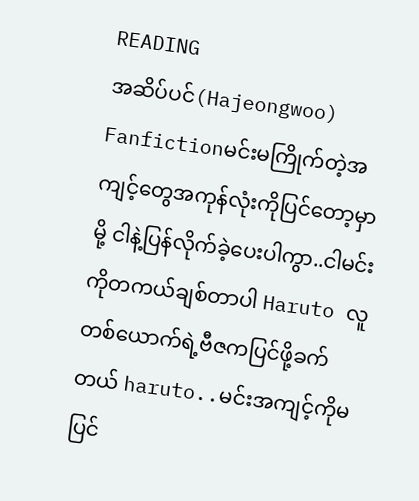READING
အဆိပ်ပင်(Hajeongwoo)
Fanfictionမင်းမကြိုက်တဲ့အကျင့်တွေအကုန်လုံးကိုပြင်တော့မှာမို့ ငါနဲ့ပြန်လိုက်ခဲ့ပေးပါကွာ..ငါမင်းကိုတကယ်ချစ်တာပါ Haruto လူတစ်ယောက်ရဲ့ဗီဇကပြင်ဖို့ခက်တယ် haruto..မင်းအကျင့်ကိုမပြင်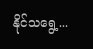နိုင်သရွေ့...